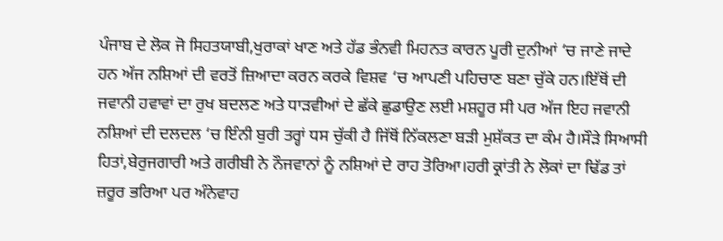ਪੰਜਾਬ ਦੇ ਲੋਕ ਜੋ ਸਿਹਤਯਾਬੀ,ਖੁਰਾਕਾਂ ਖਾਣ ਅਤੇ ਹੱਡ ਭੰਨਵੀ ਮਿਹਨਤ ਕਾਰਨ ਪੂਰੀ ਦੁਨੀਆਂ ‘ਚ ਜਾਣੇ ਜਾਦੇ ਹਨ ਅੱਜ ਨਸ਼ਿਆਂ ਦੀ ਵਰਤੋਂ ਜ਼ਿਆਦਾ ਕਰਨ ਕਰਕੇ ਵਿਸ਼ਵ ‘ਚ ਆਪਣੀ ਪਹਿਚਾਣ ਬਣਾ ਚੁੱਕੇ ਹਨ।ਇੱਥੋਂ ਦੀ ਜਵਾਨੀ ਹਵਾਵਾਂ ਦਾ ਰੁਖ ਬਦਲਣ ਅਤੇ ਧਾੜਵੀਆਂ ਦੇ ਛੱਕੇ ਛੁਡਾਉਣ ਲਈ ਮਸ਼ਹੂਰ ਸੀ ਪਰ ਅੱਜ ਇਹ ਜਵਾਨੀ ਨਸ਼ਿਆਂ ਦੀ ਦਲਦਲ ‘ਚ ਇੰਨੀ ਬੁਰੀ ਤਰ੍ਹਾਂ ਧਸ ਚੁੱਕੀ ਹੈ ਜਿੱਥੋਂ ਨਿੱਕਲਣਾ ਬੜੀ ਮੁਸ਼ੱਕਤ ਦਾ ਕੰਮ ਹੈ।ਸੌੜੇ ਸਿਆਸੀ ਹਿਤਾਂ,ਬੇਰੁਜਗਾਰੀ ਅਤੇ ਗਰੀਬੀ ਨੇ ਨੌਜਵਾਨਾਂ ਨੂੰ ਨਸ਼ਿਆਂ ਦੇ ਰਾਹ ਤੋਰਿਆ।ਹਰੀ ਕ੍ਰਾਂਤੀ ਨੇ ਲੋਕਾਂ ਦਾ ਢਿੱਡ ਤਾਂ ਜ਼ਰੂਰ ਭਰਿਆ ਪਰ ਅੰਨੇਵਾਹ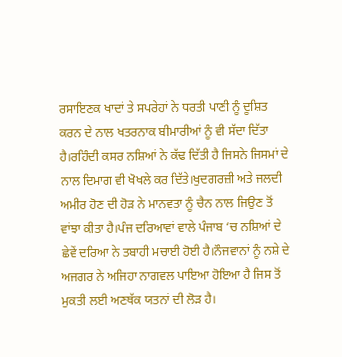ਰਸਾਇਣਕ ਖਾਦਾਂ ਤੇ ਸਪਰੇਹਾਂ ਨੇ ਧਰਤੀ ਪਾਣੀ ਨੂੰ ਦੂਸ਼ਿਤ ਕਰਨ ਦੇ ਨਾਲ ਖਤਰਨਾਕ ਬੀਮਾਰੀਆਂ ਨੂੰ ਵੀ ਸੱਦਾ ਦਿੱਤਾ ਹੈ।ਰਹਿੰਦੀ ਕਸਰ ਨਸ਼ਿਆਂ ਨੇ ਕੱਢ ਦਿੱਤੀ ਹੈ ਜਿਸਨੇ ਜਿਸਮਾਂ ਦੇ ਨਾਲ ਦਿਮਾਗ ਵੀ ਖੋਖਲੇ ਕਰ ਦਿੱਤੇ।ਖੁਦਗਰਜ਼ੀ ਅਤੇ ਜਲਦੀ ਅਮੀਰ ਹੋਣ ਦੀ ਹੋੜ ਨੇ ਮਾਨਵਤਾ ਨੂੰ ਚੈਨ ਨਾਲ ਜਿਉਣ ਤੋਂ ਵਾਂਝਾ ਕੀਤਾ ਹੈ।ਪੰਜ ਦਰਿਆਵਾਂ ਵਾਲੇ ਪੰਜਾਬ ‘ਚ ਨਸ਼ਿਆਂ ਦੇ ਛੇਵੇਂ ਦਰਿਆ ਨੇ ਤਬਾਹੀ ਮਚਾਈ ਹੋਈ ਹੈ।ਨੌਜਵਾਨਾਂ ਨੂੰ ਨਸ਼ੇ ਦੇ ਅਜਗਰ ਨੇ ਅਜਿਹਾ ਨਾਗਵਲ ਪਾਇਆ ਹੋਇਆ ਹੈ ਜਿਸ ਤੋਂ ਮੁਕਤੀ ਲਈ ਅਣਥੱਕ ਯਤਨਾਂ ਦੀ ਲੋੜ ਹੈ।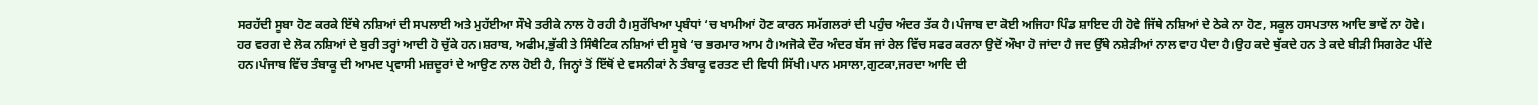ਸਰਹੱਦੀ ਸੂਬਾ ਹੋਣ ਕਰਕੇ ਇੱਥੇ ਨਸ਼ਿਆਂ ਦੀ ਸਪਲਾਈ ਅਤੇ ਮੁਹੱਈਆ ਸੌਖੇ ਤਰੀਕੇ ਨਾਲ ਹੋ ਰਹੀ ਹੈ।ਸੁਰੱਖਿਆ ਪ੍ਰਬੰਧਾਂ ‘ਚ ਖਾਮੀਆਂ ਹੋਣ ਕਾਰਨ ਸਮੱਗਲਰਾਂ ਦੀ ਪਹੁੰਚ ਅੰਦਰ ਤੱਕ ਹੈ।ਪੰਜਾਬ ਦਾ ਕੋਈ ਅਜਿਹਾ ਪਿੰਡ ਸ਼ਾਇਦ ਹੀ ਹੋਵੇ ਜਿੱਥੇ ਨਸ਼ਿਆਂ ਦੇ ਠੇਕੇ ਨਾ ਹੋਣ, ਸਕੂਲ ਹਸਪਤਾਲ ਆਦਿ ਭਾਵੇਂ ਨਾ ਹੋਵੇ।
ਹਰ ਵਰਗ ਦੇ ਲੋਕ ਨਸ਼ਿਆਂ ਦੇ ਬੁਰੀ ਤਰ੍ਹਾਂ ਆਦੀ ਹੋ ਚੁੱਕੇ ਹਨ।ਸ਼ਰਾਬ, ਅਫੀਮ,ਭੁੱਕੀ ਤੇ ਸਿੰਥੈਟਿਕ ਨਸ਼ਿਆਂ ਦੀ ਸੂਬੇ ‘ਚ ਭਰਮਾਰ ਆਮ ਹੈ।ਅਜੋਕੇ ਦੌਰ ਅੰਦਰ ਬੱਸ ਜਾਂ ਰੇਲ ਵਿੱਚ ਸਫਰ ਕਰਨਾ ਉਦੋਂ ਔਖਾ ਹੋ ਜਾਂਦਾ ਹੈ ਜਦ ਉੱਥੇ ਨਸ਼ੇੜੀਆਂ ਨਾਲ ਵਾਹ ਪੈਦਾ ਹੈ।ਉਹ ਕਦੇ ਥੁੱਕਦੇ ਹਨ ਤੇ ਕਦੇ ਬੀੜੀ ਸਿਗਰੇਟ ਪੀਂਦੇ ਹਨ।ਪੰਜਾਬ ਵਿੱਚ ਤੰਬਾਕੂ ਦੀ ਆਮਦ ਪ੍ਰਵਾਸੀ ਮਜ਼ਦੂਰਾਂ ਦੇ ਆਉਣ ਨਾਲ ਹੋਈ ਹੈ, ਜਿਨ੍ਹਾਂ ਤੋਂ ਇੱਥੋਂ ਦੇ ਵਸਨੀਕਾਂ ਨੇ ਤੰਬਾਕੂ ਵਰਤਣ ਦੀ ਵਿਧੀ ਸਿੱਖੀ।ਪਾਨ ਮਸਾਲਾ,ਗੁਟਕਾ,ਜਰਦਾ ਆਦਿ ਦੀ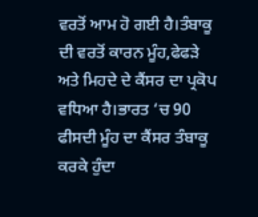ਵਰਤੋਂ ਆਮ ਹੋ ਗਈ ਹੈ।ਤੰਬਾਕੂ ਦੀ ਵਰਤੋਂ ਕਾਰਨ ਮੂੰਹ,ਫੇਫੜੇ ਅਤੇ ਮਿਹਦੇ ਦੇ ਕੈਂਸਰ ਦਾ ਪ੍ਰਕੋਪ ਵਧਿਆ ਹੈ।ਭਾਰਤ ‘ਚ 90 ਫੀਸਦੀ ਮੂੰਹ ਦਾ ਕੈਂਸਰ ਤੰਬਾਕੂ ਕਰਕੇ ਹੁੰਦਾ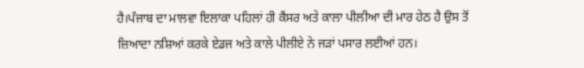ਹੈ।ਪੰਜਾਬ ਦਾ ਮਾਲਵਾ ਇਲਾਕਾ ਪਹਿਲਾਂ ਹੀ ਕੈਂਸਰ ਅਤੇ ਕਾਲਾ ਪੀਲੀਆ ਦੀ ਮਾਰ ਹੇਠ ਹੈ ਉਸ ਤੋਂ ਜ਼ਿਆਦਾ ਨਸ਼ਿਆਂ ਕਰਕੇ ਏਡਜ ਅਤੇ ਕਾਲੇ ਪੀਲੀਏ ਨੇ ਜੜਾਂ ਪਸਾਰ ਲਈਆਂ ਹਨ।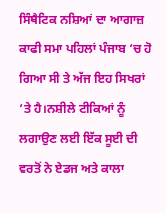ਸਿੰਥੈਟਿਕ ਨਸ਼ਿਆਂ ਦਾ ਆਗਾਜ਼ ਕਾਫੀ ਸਮਾ ਪਹਿਲਾਂ ਪੰਜਾਬ ‘ਚ ਹੋ ਗਿਆ ਸੀ ਤੇ ਅੱਜ ਇਹ ਸਿਖਰਾਂ ‘ਤੇ ਹੈ।ਨਸ਼ੀਲੇ ਟੀਕਿਆਂ ਨੂੰ ਲਗਾਉਣ ਲਈ ਇੱਕ ਸੂਈ ਦੀ ਵਰਤੋਂ ਨੇ ਏਡਜ ਅਤੇ ਕਾਲਾ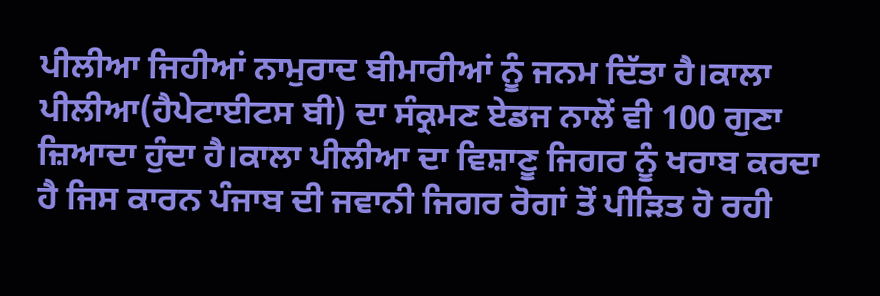ਪੀਲੀਆ ਜਿਹੀਆਂ ਨਾਮੁਰਾਦ ਬੀਮਾਰੀਆਂ ਨੂੰ ਜਨਮ ਦਿੱਤਾ ਹੈ।ਕਾਲਾ ਪੀਲੀਆ(ਹੈਪੇਟਾਈਟਸ ਬੀ) ਦਾ ਸੰਕ੍ਰਮਣ ਏਡਜ ਨਾਲੋਂ ਵੀ 100 ਗੁਣਾ ਜ਼ਿਆਦਾ ਹੁੰਦਾ ਹੈ।ਕਾਲਾ ਪੀਲੀਆ ਦਾ ਵਿਸ਼ਾਣੂ ਜਿਗਰ ਨੂੰ ਖਰਾਬ ਕਰਦਾ ਹੈ ਜਿਸ ਕਾਰਨ ਪੰਜਾਬ ਦੀ ਜਵਾਨੀ ਜਿਗਰ ਰੋਗਾਂ ਤੋਂ ਪੀੜਿਤ ਹੋ ਰਹੀ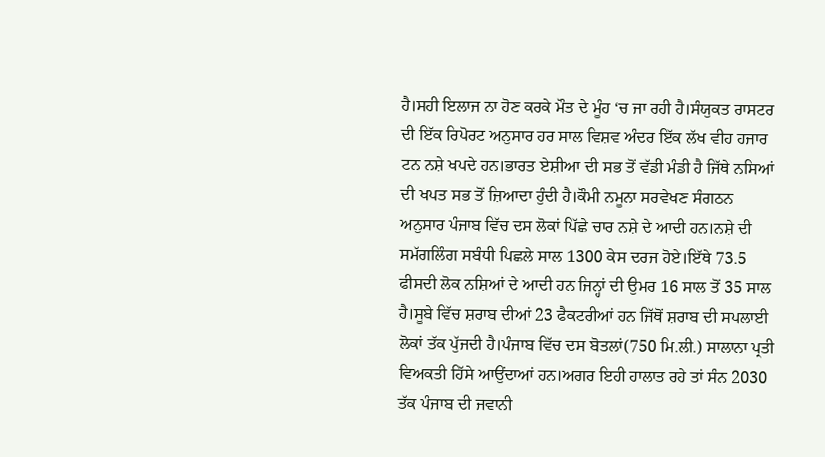ਹੈ।ਸਹੀ ਇਲਾਜ ਨਾ ਹੋਣ ਕਰਕੇ ਮੌਤ ਦੇ ਮੂੰਹ ‘ਚ ਜਾ ਰਹੀ ਹੈ।ਸੰਯੁਕਤ ਰਾਸਟਰ ਦੀ ਇੱਕ ਰਿਪੋਰਟ ਅਨੁਸਾਰ ਹਰ ਸਾਲ ਵਿਸ਼ਵ ਅੰਦਰ ਇੱਕ ਲੱਖ ਵੀਹ ਹਜਾਰ ਟਨ ਨਸ਼ੇ ਖਪਦੇ ਹਨ।ਭਾਰਤ ਏਸ਼ੀਆ ਦੀ ਸਭ ਤੋਂ ਵੱਡੀ ਮੰਡੀ ਹੈ ਜਿੱਥੇ ਨਸਿਆਂ ਦੀ ਖਪਤ ਸਭ ਤੋਂ ਜ਼ਿਆਦਾ ਹੁੰਦੀ ਹੈ।ਕੌਮੀ ਨਮੂਨਾ ਸਰਵੇਖਣ ਸੰਗਠਨ ਅਨੁਸਾਰ ਪੰਜਾਬ ਵਿੱਚ ਦਸ ਲੋਕਾਂ ਪਿੱਛੇ ਚਾਰ ਨਸ਼ੇ ਦੇ ਆਦੀ ਹਨ।ਨਸ਼ੇ ਦੀ ਸਮੱਗਲਿੰਗ ਸਬੰਧੀ ਪਿਛਲੇ ਸਾਲ 1300 ਕੇਸ ਦਰਜ ਹੋਏ।ਇੱਥੇ 73.5 ਫੀਸਦੀ ਲੋਕ ਨਸ਼ਿਆਂ ਦੇ ਆਦੀ ਹਨ ਜਿਨ੍ਹਾਂ ਦੀ ਉਮਰ 16 ਸਾਲ ਤੋਂ 35 ਸਾਲ ਹੈ।ਸੂਬੇ ਵਿੱਚ ਸ਼ਰਾਬ ਦੀਆਂ 23 ਫੈਕਟਰੀਆਂ ਹਨ ਜਿੱਥੋਂ ਸ਼ਰਾਬ ਦੀ ਸਪਲਾਈ ਲੋਕਾਂ ਤੱਕ ਪੁੱਜਦੀ ਹੈ।ਪੰਜਾਬ ਵਿੱਚ ਦਸ ਬੋਤਲਾਂ(750 ਮਿ.ਲੀ.) ਸਾਲਾਨਾ ਪ੍ਰਤੀ ਵਿਅਕਤੀ ਹਿੱਸੇ ਆਉਂਦਾਆਂ ਹਨ।ਅਗਰ ਇਹੀ ਹਾਲਾਤ ਰਹੇ ਤਾਂ ਸੰਨ 2030 ਤੱਕ ਪੰਜਾਬ ਦੀ ਜਵਾਨੀ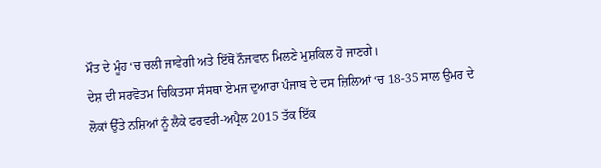ਮੌਤ ਦੇ ਮੂੰਹ ‘ਚ ਚਲੀ ਜਾਵੇਗੀ ਅਤੇ ਇੱਥੋਂ ਨੌਜਵਾਨ ਮਿਲਣੇ ਮੁਸ਼ਕਿਲ ਹੋ ਜਾਣਗੇ।
ਦੇਸ਼ ਦੀ ਸਰਵੋਤਮ ਚਿਕਿਤਸਾ ਸੰਸਥਾ ਏਮਜ ਦੁਆਰਾ ਪੰਜਾਬ ਦੇ ਦਸ ਜ਼ਿਲਿਆਂ ‘ਚ 18-35 ਸਾਲ ਉਮਰ ਦੇ ਲੋਕਾਂ ਉੱਤੇ ਨਸ਼ਿਆਂ ਨੂੰ ਲੈਕੇ ਫਰਵਰੀ-ਅਪ੍ਰੈਲ 2015 ਤੱਕ ਇੱਕ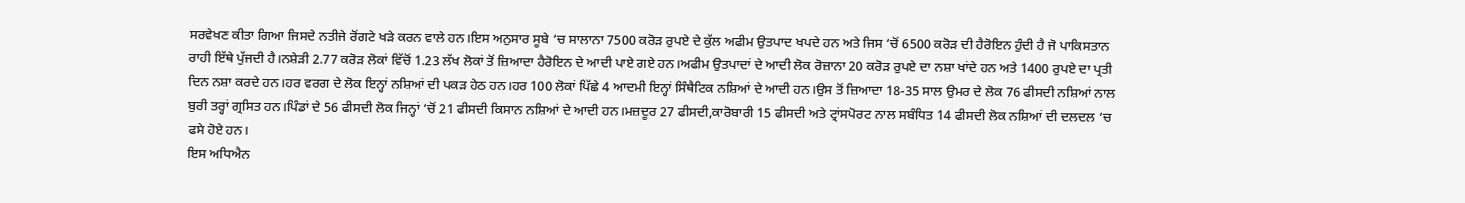ਸਰਵੇਖਣ ਕੀਤਾ ਗਿਆ ਜਿਸਦੇ ਨਤੀਜੇ ਰੋਂਗਟੇ ਖੜੇ ਕਰਨ ਵਾਲੇ ਹਨ।ਇਸ ਅਨੁਸਾਰ ਸੂਬੇ ‘ਚ ਸਾਲਾਨਾ 7500 ਕਰੋੜ ਰੁਪਏ ਦੇ ਕੁੱਲ ਅਫੀਮ ਉਤਪਾਦ ਖਪਦੇ ਹਨ ਅਤੇ ਜਿਸ ‘ਚੋਂ 6500 ਕਰੋੜ ਦੀ ਹੈਰੋਇਨ ਹੁੰਦੀ ਹੈ ਜੋ ਪਾਕਿਸਤਾਨ ਰਾਹੀ ਇੱਥੇ ਪੁੱਜਦੀ ਹੈ।ਨਸ਼ੇੜੀ 2.77 ਕਰੋੜ ਲੋਕਾਂ ਵਿੱਚੋਂ 1.23 ਲੱਖ ਲੋਕਾਂ ਤੋਂ ਜ਼ਿਆਦਾ ਹੈਰੋਇਨ ਦੇ ਆਦੀ ਪਾਏ ਗਏ ਹਨ।ਅਫੀਮ ਉਤਪਾਦਾਂ ਦੇ ਆਦੀ ਲੋਕ ਰੋਜ਼ਾਨਾ 20 ਕਰੋੜ ਰੁਪਏ ਦਾ ਨਸ਼ਾ ਖਾਂਦੇ ਹਨ ਅਤੇ 1400 ਰੁਪਏ ਦਾ ਪ੍ਰਤੀ ਦਿਨ ਨਸ਼ਾ ਕਰਦੇ ਹਨ।ਹਰ ਵਰਗ ਦੇ ਲੋਕ ਇਨ੍ਹਾਂ ਨਸ਼ਿਆਂ ਦੀ ਪਕੜ ਹੇਠ ਹਨ।ਹਰ 100 ਲੋਕਾਂ ਪਿੱਛੇ 4 ਆਦਮੀ ਇਨ੍ਹਾਂ ਸਿੰਥੈਟਿਕ ਨਸ਼ਿਆਂ ਦੇ ਆਦੀ ਹਨ।ਉਸ ਤੋਂ ਜ਼ਿਆਦਾ 18-35 ਸਾਲ ਉਮਰ ਦੇ ਲੋਕ 76 ਫੀਸਦੀ ਨਸ਼ਿਆਂ ਨਾਲ ਬੁਰੀ ਤਰ੍ਹਾਂ ਗ੍ਰਸਿਤ ਹਨ।ਪਿੰਡਾਂ ਦੇ 56 ਫੀਸਦੀ ਲੋਕ ਜਿਨ੍ਹਾਂ ‘ਚੋਂ 21 ਫੀਸਦੀ ਕਿਸਾਨ ਨਸ਼ਿਆਂ ਦੇ ਆਦੀ ਹਨ।ਮਜ਼ਦੂਰ 27 ਫੀਸਦੀ,ਕਾਰੋਬਾਰੀ 15 ਫੀਸਦੀ ਅਤੇ ਟ੍ਰਾਂਸਪੋਰਟ ਨਾਲ ਸਬੰਧਿਤ 14 ਫੀਸਦੀ ਲੋਕ ਨਸ਼ਿਆਂ ਦੀ ਦਲਦਲ ‘ਚ ਫਸੇ ਹੋਏ ਹਨ।
ਇਸ ਅਧਿਐਨ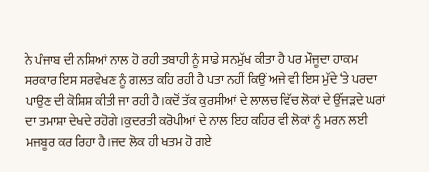ਨੇ ਪੰਜਾਬ ਦੀ ਨਸ਼ਿਆਂ ਨਾਲ ਹੋ ਰਹੀ ਤਬਾਹੀ ਨੂੰ ਸਾਡੇ ਸਨਮੁੱਖ ਕੀਤਾ ਹੈ ਪਰ ਮੌਜੂਦਾ ਹਾਕਮ ਸਰਕਾਰ ਇਸ ਸਰਵੇਖਣ ਨੂੰ ਗਲਤ ਕਹਿ ਰਹੀ ਹੈ ਪਤਾ ਨਹੀਂ ਕਿਉਂ ਅਜੇ ਵੀ ਇਸ ਮੁੱਦੇ ‘ਤੇ ਪਰਦਾ ਪਾਉਣ ਦੀ ਕੋਸ਼ਿਸ਼ ਕੀਤੀ ਜਾ ਰਹੀ ਹੈ।ਕਦੋਂ ਤੱਕ ਕੁਰਸੀਆਂ ਦੇ ਲਾਲਚ ਵਿੱਚ ਲੋਕਾਂ ਦੇ ਉੱਜੜਦੇ ਘਰਾਂ ਦਾ ਤਮਾਸ਼ਾ ਦੇਖਦੇ ਰਹੋਗੇ।ਕੁਦਰਤੀ ਕਰੋਪੀਆਂ ਦੇ ਨਾਲ ਇਹ ਕਹਿਰ ਵੀ ਲੋਕਾਂ ਨੂੰ ਮਰਨ ਲਈ ਮਜਬੂਰ ਕਰ ਰਿਹਾ ਹੈ।ਜਦ ਲੋਕ ਹੀ ਖਤਮ ਹੋ ਗਏ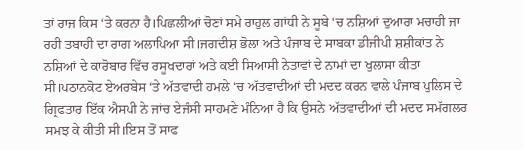ਤਾਂ ਰਾਜ ਕਿਸ ‘ਤੇ ਕਰਨਾ ਹੈ।ਪਿਛਲੀਆਂ ਚੋਣਾਂ ਸਮੇ ਰਾਹੁਲ ਗਾਂਧੀ ਨੇ ਸੂਬੇ ‘ਚ ਨਸ਼ਿਆਂ ਦੁਆਰਾ ਮਚਾਹੀ ਜਾ ਰਹੀ ਤਬਾਹੀ ਦਾ ਰਾਗ ਅਲਾਪਿਆ ਸੀ।ਜਗਦੀਸ਼ ਭੋਲਾ ਅਤੇ ਪੰਜਾਬ ਦੇ ਸਾਬਕਾ ਡੀਜੀਪੀ ਸ਼ਸ਼ੀਕਾਂਤ ਨੇ ਨਸ਼ਿਆਂ ਦੇ ਕਾਰੋਬਾਰ ਵਿੱਚ ਰਸੂਖਦਾਰਾਂ ਅਤੇ ਕਈ ਸਿਆਸੀ ਨੇਤਾਵਾਂ ਦੇ ਨਾਮਾਂ ਦਾ ਖੁਲਾਸਾ ਕੀਤਾ ਸੀ।ਪਠਾਨਕੋਟ ਏਅਰਬੇਸ ‘ਤੇ ਅੱਤਵਾਦੀ ਹਮਲੇ ‘ਚ ਅੱਤਵਾਦੀਆਂ ਦੀ ਮਦਦ ਕਰਨ ਵਾਲੇ ਪੰਜਾਬ ਪੁਲਿਸ ਦੇ ਗ੍ਰਿਫਤਾਰ ਇੱਕ ਐਸਪੀ ਨੇ ਜਾਂਚ ਏਜੰਸੀ ਸਾਹਮਣੇ ਮੰਨਿਆ ਹੈ ਕਿ ਉਸਨੇ ਅੱਤਵਾਦੀਆਂ ਦੀ ਮਦਦ ਸਮੱਗਲਰ ਸਮਝ ਕੇ ਕੀਤੀ ਸੀ।ਇਸ ਤੋਂ ਸਾਫ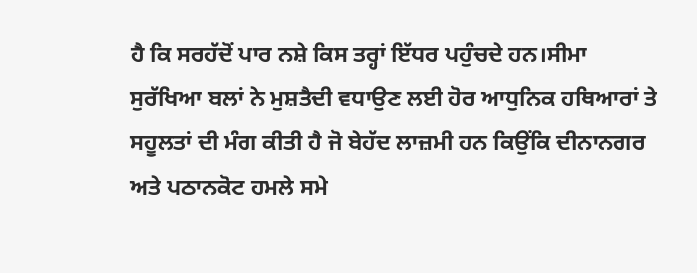ਹੈ ਕਿ ਸਰਹੱਦੋਂ ਪਾਰ ਨਸ਼ੇ ਕਿਸ ਤਰ੍ਹਾਂ ਇੱਧਰ ਪਹੁੰਚਦੇ ਹਨ।ਸੀਮਾ ਸੁਰੱਖਿਆ ਬਲਾਂ ਨੇ ਮੁਸ਼ਤੈਦੀ ਵਧਾਉਣ ਲਈ ਹੋਰ ਆਧੁਨਿਕ ਹਥਿਆਰਾਂ ਤੇ ਸਹੂਲਤਾਂ ਦੀ ਮੰਗ ਕੀਤੀ ਹੈ ਜੋ ਬੇਹੱਦ ਲਾਜ਼ਮੀ ਹਨ ਕਿਉਂਕਿ ਦੀਨਾਨਗਰ ਅਤੇ ਪਠਾਨਕੋਟ ਹਮਲੇ ਸਮੇ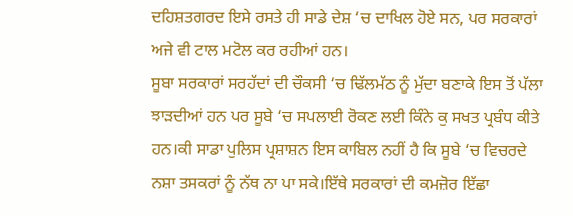ਦਹਿਸ਼ਤਗਰਦ ਇਸੇ ਰਸਤੇ ਹੀ ਸਾਡੇ ਦੇਸ਼ ‘ਚ ਦਾਖਿਲ ਹੋਏ ਸਨ, ਪਰ ਸਰਕਾਰਾਂ ਅਜੇ ਵੀ ਟਾਲ ਮਟੋਲ ਕਰ ਰਹੀਆਂ ਹਨ।
ਸੂਬਾ ਸਰਕਾਰਾਂ ਸਰਹੱਦਾਂ ਦੀ ਚੌਕਸੀ ‘ਚ ਢਿੱਲਮੱਠ ਨੂੰ ਮੁੱਦਾ ਬਣਾਕੇ ਇਸ ਤੋਂ ਪੱਲਾ ਝਾੜਦੀਆਂ ਹਨ ਪਰ ਸੂਬੇ ‘ਚ ਸਪਲਾਈ ਰੋਕਣ ਲਈ ਕਿੰਨੇ ਕੁ ਸਖਤ ਪ੍ਰਬੰਧ ਕੀਤੇ ਹਨ।ਕੀ ਸਾਡਾ ਪੁਲਿਸ ਪ੍ਰਸ਼ਾਸ਼ਨ ਇਸ ਕਾਬਿਲ ਨਹੀਂ ਹੈ ਕਿ ਸੂਬੇ ‘ਚ ਵਿਚਰਦੇ ਨਸ਼ਾ ਤਸਕਰਾਂ ਨੂੰ ਨੱਥ ਨਾ ਪਾ ਸਕੇ।ਇੱਥੇ ਸਰਕਾਰਾਂ ਦੀ ਕਮਜ਼ੋਰ ਇੱਛਾ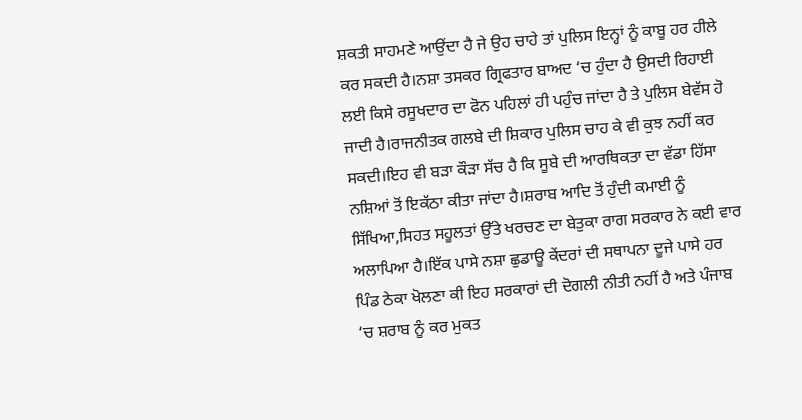ਸ਼ਕਤੀ ਸਾਹਮਣੇ ਆਉਂਦਾ ਹੈ ਜੇ ਉਹ ਚਾਹੇ ਤਾਂ ਪੁਲਿਸ ਇਨ੍ਹਾਂ ਨੂੰ ਕਾਬੂ ਹਰ ਹੀਲੇ ਕਰ ਸਕਦੀ ਹੈ।ਨਸ਼ਾ ਤਸਕਰ ਗ੍ਰਿਫਤਾਰ ਬਾਅਦ ‘ਚ ਹੁੰਦਾ ਹੈ ਉਸਦੀ ਰਿਹਾਈ ਲਈ ਕਿਸੇ ਰਸੂਖਦਾਰ ਦਾ ਫੋਨ ਪਹਿਲਾਂ ਹੀ ਪਹੁੰਚ ਜਾਂਦਾ ਹੈ ਤੇ ਪੁਲਿਸ ਬੇਵੱਸ ਹੋ ਜਾਦੀ ਹੈ।ਰਾਜਨੀਤਕ ਗਲਬੇ ਦੀ ਸ਼ਿਕਾਰ ਪੁਲਿਸ ਚਾਹ ਕੇ ਵੀ ਕੁਝ ਨਹੀਂ ਕਰ ਸਕਦੀ।ਇਹ ਵੀ ਬੜਾ ਕੌੜਾ ਸੱਚ ਹੈ ਕਿ ਸੂਬੇ ਦੀ ਆਰਥਿਕਤਾ ਦਾ ਵੱਡਾ ਹਿੱਸਾ ਨਸ਼ਿਆਂ ਤੋਂ ਇਕੱਠਾ ਕੀਤਾ ਜਾਂਦਾ ਹੈ।ਸ਼ਰਾਬ ਆਦਿ ਤੋਂ ਹੁੰਦੀ ਕਮਾਈ ਨੂੰ ਸਿੱਖਿਆ,ਸਿਹਤ ਸਹੂਲਤਾਂ ਉੱਤੇ ਖਰਚਣ ਦਾ ਬੇਤੁਕਾ ਰਾਗ ਸਰਕਾਰ ਨੇ ਕਈ ਵਾਰ ਅਲਾਪਿਆ ਹੈ।ਇੱਕ ਪਾਸੇ ਨਸ਼ਾ ਛੁਡਾਊ ਕੇਂਦਰਾਂ ਦੀ ਸਥਾਪਨਾ ਦੂਜੇ ਪਾਸੇ ਹਰ ਪਿੰਡ ਠੇਕਾ ਖੋਲਣਾ ਕੀ ਇਹ ਸਰਕਾਰਾਂ ਦੀ ਦੋਗਲੀ ਨੀਤੀ ਨਹੀਂ ਹੈ ਅਤੇ ਪੰਜਾਬ ‘ਚ ਸ਼ਰਾਬ ਨੂੰ ਕਰ ਮੁਕਤ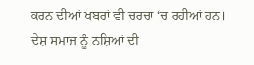ਕਰਨ ਦੀਆਂ ਖਬਰਾਂ ਵੀ ਚਰਚਾ ‘ਚ ਰਹੀਆਂ ਹਨ।
ਦੇਸ਼ ਸਮਾਜ ਨੂੰ ਨਸ਼ਿਆਂ ਦੀ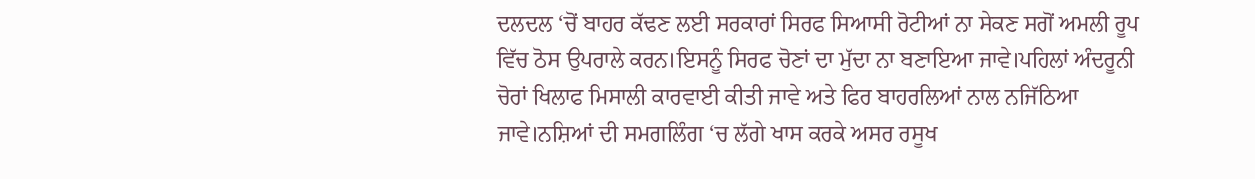ਦਲਦਲ ‘ਚੋਂ ਬਾਹਰ ਕੱਢਣ ਲਈ ਸਰਕਾਰਾਂ ਸਿਰਫ ਸਿਆਸੀ ਰੋਟੀਆਂ ਨਾ ਸੇਕਣ ਸਗੋਂ ਅਮਲੀ ਰੂਪ ਵਿੱਚ ਠੋਸ ਉਪਰਾਲੇ ਕਰਨ।ਇਸਨੂੰ ਸਿਰਫ ਚੋਣਾਂ ਦਾ ਮੁੱਦਾ ਨਾ ਬਣਾਇਆ ਜਾਵੇ।ਪਹਿਲਾਂ ਅੰਦਰੂਨੀ ਚੋਰਾਂ ਖਿਲਾਫ ਮਿਸਾਲੀ ਕਾਰਵਾਈ ਕੀਤੀ ਜਾਵੇ ਅਤੇ ਫਿਰ ਬਾਹਰਲਿਆਂ ਨਾਲ ਨਜਿੱਠਿਆ ਜਾਵੇ।ਨਸ਼ਿਆਂ ਦੀ ਸਮਗਲਿੰਗ ‘ਚ ਲੱਗੇ ਖਾਸ ਕਰਕੇ ਅਸਰ ਰਸੂਖ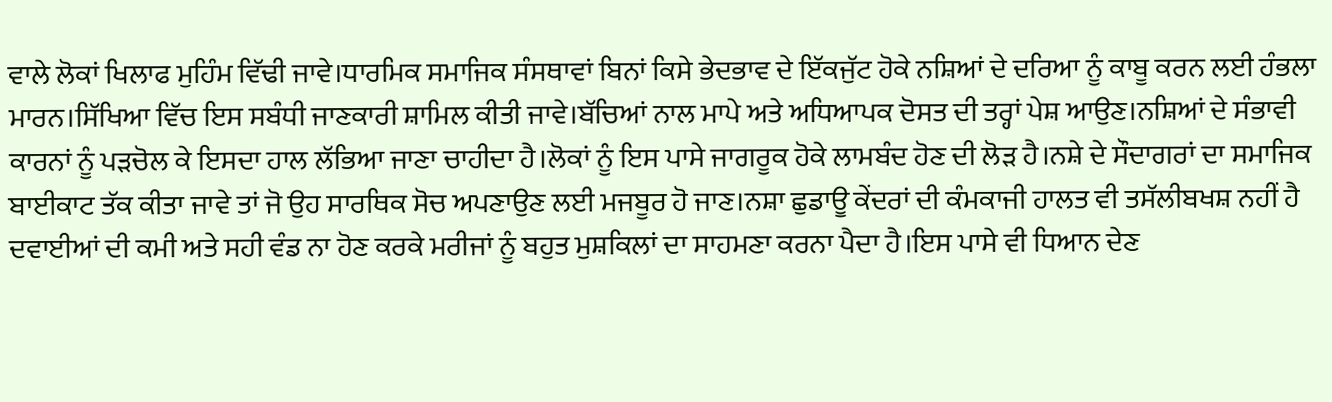ਵਾਲੇ ਲੋਕਾਂ ਖਿਲਾਫ ਮੁਹਿੰਮ ਵਿੱਢੀ ਜਾਵੇ।ਧਾਰਮਿਕ ਸਮਾਜਿਕ ਸੰਸਥਾਵਾਂ ਬਿਨਾਂ ਕਿਸੇ ਭੇਦਭਾਵ ਦੇ ਇੱਕਜੁੱਟ ਹੋਕੇ ਨਸ਼ਿਆਂ ਦੇ ਦਰਿਆ ਨੂੰ ਕਾਬੂ ਕਰਨ ਲਈ ਹੰਭਲਾ ਮਾਰਨ।ਸਿੱਖਿਆ ਵਿੱਚ ਇਸ ਸਬੰਧੀ ਜਾਣਕਾਰੀ ਸ਼ਾਮਿਲ ਕੀਤੀ ਜਾਵੇ।ਬੱਚਿਆਂ ਨਾਲ ਮਾਪੇ ਅਤੇ ਅਧਿਆਪਕ ਦੋਸਤ ਦੀ ਤਰ੍ਹਾਂ ਪੇਸ਼ ਆਉਣ।ਨਸ਼ਿਆਂ ਦੇ ਸੰਭਾਵੀ ਕਾਰਨਾਂ ਨੂੰ ਪੜਚੋਲ ਕੇ ਇਸਦਾ ਹਾਲ ਲੱਭਿਆ ਜਾਣਾ ਚਾਹੀਦਾ ਹੈ।ਲੋਕਾਂ ਨੂੰ ਇਸ ਪਾਸੇ ਜਾਗਰੂਕ ਹੋਕੇ ਲਾਮਬੰਦ ਹੋਣ ਦੀ ਲੋੜ ਹੈ।ਨਸ਼ੇ ਦੇ ਸੌਦਾਗਰਾਂ ਦਾ ਸਮਾਜਿਕ ਬਾਈਕਾਟ ਤੱਕ ਕੀਤਾ ਜਾਵੇ ਤਾਂ ਜੋ ਉਹ ਸਾਰਥਿਕ ਸੋਚ ਅਪਣਾਉਣ ਲਈ ਮਜਬੂਰ ਹੋ ਜਾਣ।ਨਸ਼ਾ ਛੁਡਾਊ ਕੇਂਦਰਾਂ ਦੀ ਕੰਮਕਾਜੀ ਹਾਲਤ ਵੀ ਤਸੱਲੀਬਖਸ਼ ਨਹੀਂ ਹੈ ਦਵਾਈਆਂ ਦੀ ਕਮੀ ਅਤੇ ਸਹੀ ਵੰਡ ਨਾ ਹੋਣ ਕਰਕੇ ਮਰੀਜਾਂ ਨੂੰ ਬਹੁਤ ਮੁਸ਼ਕਿਲਾਂ ਦਾ ਸਾਹਮਣਾ ਕਰਨਾ ਪੈਦਾ ਹੈ।ਇਸ ਪਾਸੇ ਵੀ ਧਿਆਨ ਦੇਣ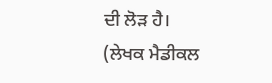ਦੀ ਲੋੜ ਹੈ।
(ਲੇਖਕ ਮੈਡੀਕਲ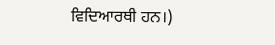ਵਿਦਿਆਰਥੀ ਹਨ।)